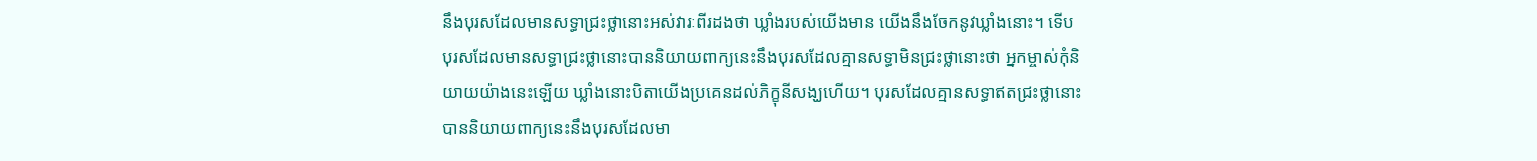នឹងបុរសដែលមានសទ្ធាជ្រះថ្លានោះអស់វារៈពីរដងថា ឃ្លាំងរបស់យើងមាន យើងនឹងចែកនូវឃ្លាំងនោះ។ ទើបបុរសដែលមានសទ្ធាជ្រះថ្លានោះបាននិយាយពាក្យនេះនឹងបុរសដែលគ្មានសទ្ធាមិនជ្រះថ្លានោះថា អ្នកម្ចាស់កុំនិយាយយ៉ាងនេះឡើយ ឃ្លាំងនោះបិតាយើងប្រគេនដល់ភិក្ខុនីសង្ឃហើយ។ បុរសដែលគ្មានសទ្ធាឥតជ្រះថ្លានោះ បាននិយាយពាក្យនេះនឹងបុរសដែលមា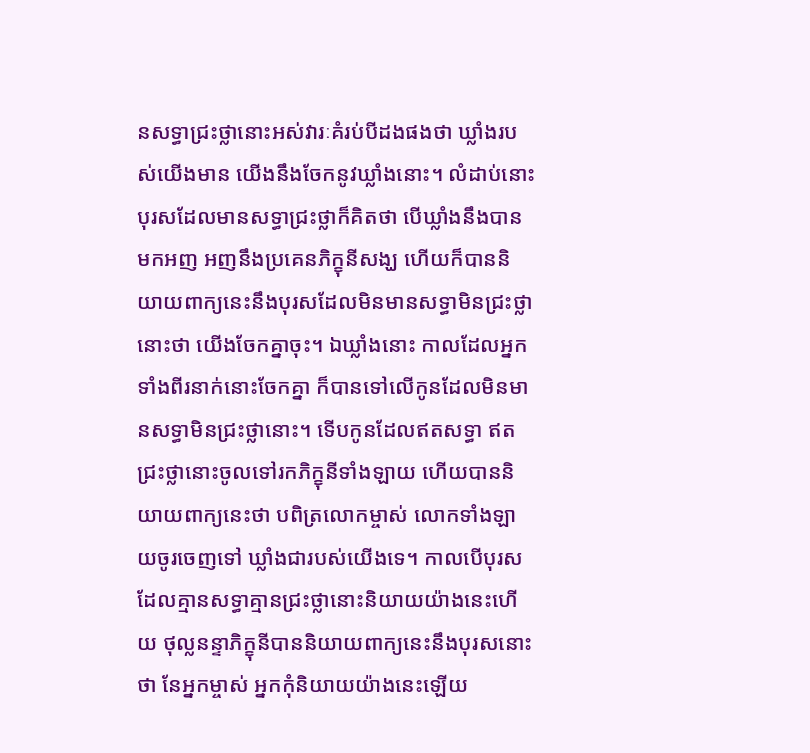នសទ្ធាជ្រះថ្លានោះអស់វារៈគំរប់បីដងផងថា ឃ្លាំងរបស់យើងមាន យើងនឹងចែកនូវឃ្លាំងនោះ។ លំដាប់នោះ បុរសដែលមានសទ្ធាជ្រះថ្លាក៏គិតថា បើឃ្លាំងនឹងបានមកអញ អញនឹងប្រគេនភិក្ខុនីសង្ឃ ហើយក៏បាននិយាយពាក្យនេះនឹងបុរសដែលមិនមានសទ្ធាមិនជ្រះថ្លានោះថា យើងចែកគ្នាចុះ។ ឯឃ្លាំងនោះ កាលដែលអ្នកទាំងពីរនាក់នោះចែកគ្នា ក៏បានទៅលើកូនដែលមិនមានសទ្ធាមិនជ្រះថ្លានោះ។ ទើបកូនដែលឥតសទ្ធា ឥតជ្រះថ្លានោះចូលទៅរកភិក្ខុនីទាំងឡាយ ហើយបាននិយាយពាក្យនេះថា បពិត្រលោកម្ចាស់ លោកទាំងឡាយចូរចេញទៅ ឃ្លាំងជារបស់យើងទេ។ កាលបើបុរសដែលគ្មានសទ្ធាគ្មានជ្រះថ្លានោះនិយាយយ៉ាងនេះហើយ ថុល្លនន្ទាភិក្ខុនីបាននិយាយពាក្យនេះនឹងបុរសនោះថា នែអ្នកម្ចាស់ អ្នកកុំនិយាយយ៉ាងនេះឡើយ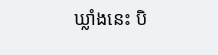ឃ្លាំងនេះ បិ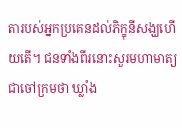តារបស់អ្នកប្រគេនដល់ភិក្ខុនីសង្ឃហើយតើ។ ជនទាំងពីរនោះសួរមហាមាត្យជាចៅក្រមថា ឃ្លាំង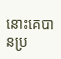នោះគេបានប្រ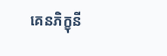គេនភិក្ខុនី